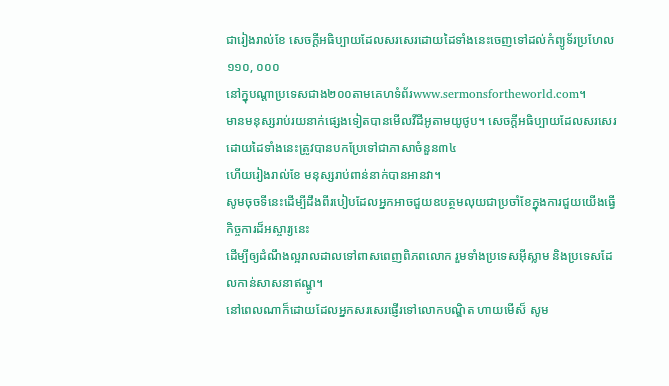ជារៀងរាល់ខែ សេចក្ដីអធិប្បាយដែលសរសេរដោយដៃទាំងនេះចេញទៅដល់កំព្យូទ័រប្រហែល១១០, ០០០
នៅក្នុបណ្ដាប្រទេសជាង២០០តាមគេហទំព័រwww.sermonsfortheworld.com។
មានមនុស្សរាប់រយនាក់ផ្សេងទៀតបានមើលវីដីអូតាមយូថូប។ សេចក្ដីអធិប្បាយដែលសរសេរដោយដៃទាំងនេះត្រូវបានបកប្រែទៅជាភាសាចំនួន៣៤
ហើយរៀងរាល់ខែ មនុស្សរាប់ពាន់នាក់បានអានវា។
សូមចុចទីនេះដើម្បីដឹងពីរបៀបដែលអ្នកអាចជួយឧបត្ថមលុយជាប្រចាំខែក្នុងការជួយយើងធ្វើកិច្ចការដ៏អស្ចារ្យនេះ
ដើម្បីឲ្យដំណឹងល្អរាលដាលទៅពាសពេញពិភពលោក រួមទាំងប្រទេសអ៊ីស្លាម និងប្រទេសដែលកាន់សាសនាឥណ្ឌូ។
នៅពេលណាក៏ដោយដែលអ្នកសរសេរផ្ញើរទៅលោកបណ្ឌិត ហាយមើស៏ សូម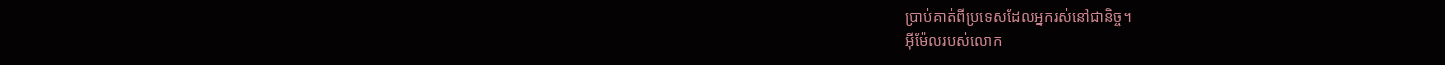ប្រាប់គាត់ពីប្រទេសដែលអ្នករស់នៅជានិច្ច។
អ៊ីម៉ែលរបស់លោក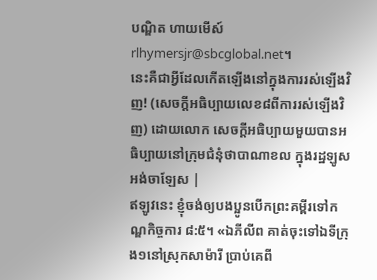បណ្ឌិត ហាយមើស៍rlhymersjr@sbcglobal.net។
នេះគឺជាអ្វីដែលកើតឡើងនៅក្នុងការរស់ឡើងវិញ! (សេចក្ដីអធិប្បាយលេខ៨ពីការរស់ឡើងវិញ) ដោយលោក សេចក្ដីអធិប្បាយមួយបានអធិប្បាយនៅក្រុមជំនុំថាបាណាខល ក្នុងរដ្ឋឡូសអង់ចាឡែស |
ឥឡូវនេះ ខ្ញុំចង់ឲ្យបងប្អូនបើកព្រះគម្ពីរទៅកណ្ឌកិច្ចការ ៨:៥។ «ឯភីលីព គាត់ចុះទៅឯទីក្រុង១នៅស្រុកសាម៉ារី ប្រាប់គេពី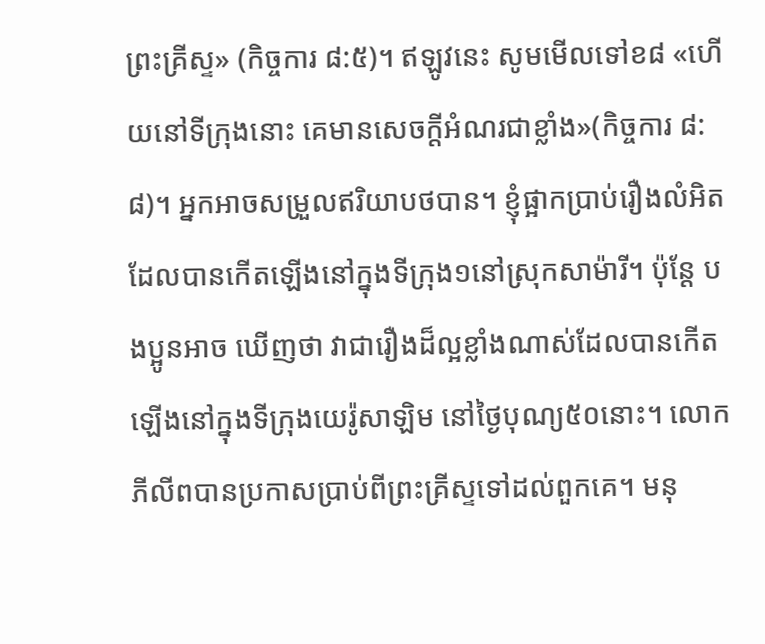ព្រះគ្រីស្ទ» (កិច្ចការ ៨:៥)។ ឥឡូវនេះ សូមមើលទៅខ៨ «ហើយនៅទីក្រុងនោះ គេមានសេចក្តីអំណរជាខ្លាំង»(កិច្ចការ ៨:៨)។ អ្នកអាចសម្រួលឥរិយាបថបាន។ ខ្ញុំផ្អាកប្រាប់រឿងលំអិតដែលបានកើតឡើងនៅក្នុងទីក្រុង១នៅស្រុកសាម៉ារី។ ប៉ុន្ដែ បងប្អូនអាច ឃើញថា វាជារឿងដ៏ល្អខ្លាំងណាស់ដែលបានកើតឡើងនៅក្នុងទីក្រុងយេរ៉ូសាឡិម នៅថ្ងៃបុណ្យ៥០នោះ។ លោកភីលីពបានប្រកាសប្រាប់ពីព្រះគ្រីស្ទទៅដល់ពួកគេ។ មនុ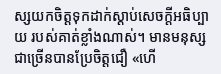ស្សយកចិត្ដទុកដាក់ស្ដាប់សេចក្ដីអធិប្បាយ របស់គាត់ខ្លាំងណាស់។ មានមនុស្សជាច្រើនបានប្រែចិត្ដជឿ «ហើ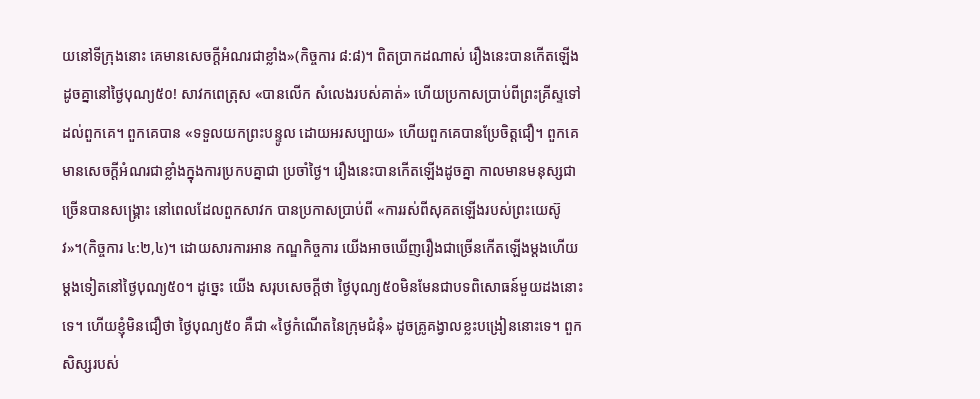យនៅទីក្រុងនោះ គេមានសេចក្តីអំណរជាខ្លាំង»(កិច្ចការ ៨:៨)។ ពិតប្រាកដណាស់ រឿងនេះបានកើតឡើងដូចគ្នានៅថ្ងៃបុណ្យ៥០! សាវកពេត្រុស «បានលើក សំលេងរបស់គាត់» ហើយប្រកាសប្រាប់ពីព្រះគ្រីស្ទទៅដល់ពួកគេ។ ពួកគេបាន «ទទួលយកព្រះបន្ទូល ដោយអរសប្បាយ» ហើយពួកគេបានប្រែចិត្ដជឿ។ ពួកគេមានសេចក្ដីអំណរជាខ្លាំងក្នុងការប្រកបគ្នាជា ប្រចាំថ្ងៃ។ រឿងនេះបានកើតឡើងដូចគ្នា កាលមានមនុស្សជាច្រើនបានសង្រ្គោះ នៅពេលដែលពួកសាវក បានប្រកាសប្រាប់ពី «ការរស់ពីសុគតឡើងរបស់ព្រះយេស៊ូវ»។(កិច្ចការ ៤:២,៤)។ ដោយសារការអាន កណ្ឌកិច្ចការ យើងអាចឃើញរឿងជាច្រើនកើតឡើងម្ដងហើយម្ដងទៀតនៅថ្ងៃបុណ្យ៥០។ ដូច្នេះ យើង សរុបសេចក្ដីថា ថ្ងៃបុណ្យ៥០មិនមែនជាបទពិសោធន៍មួយដងនោះទេ។ ហើយខ្ញុំមិនជឿថា ថ្ងៃបុណ្យ៥០ គឺជា «ថ្ងៃកំណើតនៃក្រុមជំនុំ» ដូចគ្រូគង្វាលខ្លះបង្រៀននោះទេ។ ពួកសិស្សរបស់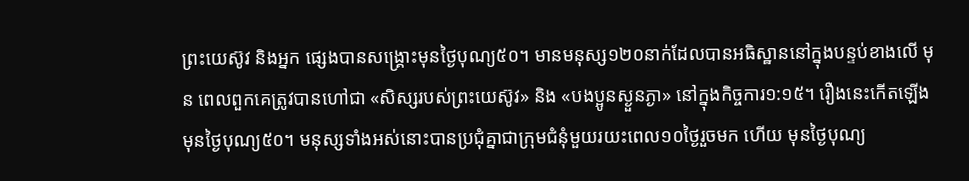ព្រះយេស៊ូវ និងអ្នក ផ្សេងបានសង្រ្គោះមុនថ្ងៃបុណ្យ៥០។ មានមនុស្ស១២០នាក់ដែលបានអធិស្ឋាននៅក្នុងបន្ទប់ខាងលើ មុន ពេលពួកគេត្រូវបានហៅជា «សិស្សរបស់ព្រះយេស៊ូវ» និង «បងប្អូនស្ងួនភ្ងា» នៅក្នុងកិច្ចការ១:១៥។ រឿងនេះកើតឡើងមុនថ្ងៃបុណ្យ៥០។ មនុស្សទាំងអស់នោះបានប្រជុំគ្នាជាក្រុមជំនុំមួយរយះពេល១០ថ្ងៃរួចមក ហើយ មុនថ្ងៃបុណ្យ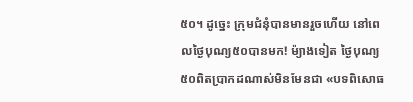៥០។ ដូច្នេះ ក្រុមជំនុំបានមានរួចហើយ នៅពេលថ្ងៃបុណ្យ៥០បានមក! ម៉្យាងទៀត ថ្ងៃបុណ្យ៥០ពិតប្រាកដណាស់មិនមែនជា «បទពិសោធ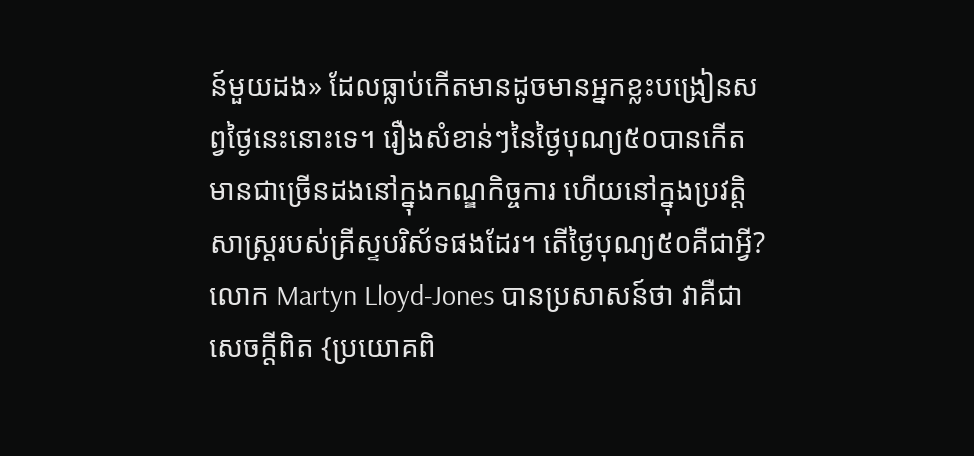ន៍មួយដង» ដែលធ្លាប់កើតមានដូចមានអ្នកខ្លះបង្រៀនសព្វថ្ងៃនេះនោះទេ។ រឿងសំខាន់ៗនៃថ្ងៃបុណ្យ៥០បានកើតមានជាច្រើនដងនៅក្នុងកណ្ឌកិច្ចការ ហើយនៅក្នុងប្រវត្ដិសាស្រ្ដរបស់គ្រីស្ទបរិស័ទផងដែរ។ តើថ្ងៃបុណ្យ៥០គឺជាអ្វី? លោក Martyn Lloyd-Jones បានប្រសាសន៍ថា វាគឺជាសេចក្ដីពិត {ប្រយោគពិ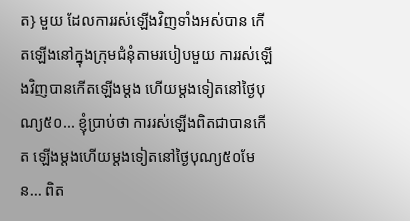ត} មួយ ដែលការរស់ឡើងវិញទាំងអស់បាន កើតឡើងនៅក្នុងក្រុមជំនុំតាមរបៀបមួយ ការរស់ឡើងវិញបានកើតឡើងម្ដង ហើយម្ដងទៀតនៅថ្ងៃបុណ្យ៥០... ខ្ញុំប្រាប់ថា ការរស់ឡើងពិតជាបានកើត ឡើងម្ដងហើយម្ដងទៀតនៅថ្ងៃបុណ្យ៥០មែន... ពិត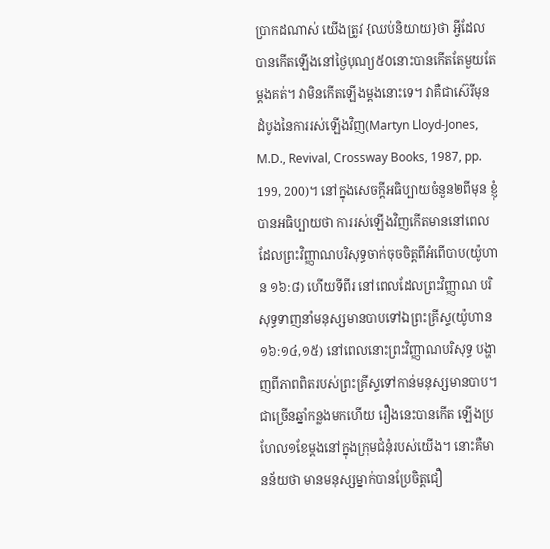ប្រាកដណាស់ យើងត្រូវ {ឈប់និយាយ}ថា អ្វីដែលបានកើតឡើងនៅថ្ងៃបុណ្យ៥០នោះបានកើតតែមួយតែម្ដងគត់។ វាមិនកើតឡើងម្ដងនោះទេ។ វាគឺជាស៊េរីមុនដំបូងនៃការរស់ឡើងវិញ(Martyn Lloyd-Jones, M.D., Revival, Crossway Books, 1987, pp. 199, 200)។ នៅក្នុងសេចក្ដីអធិប្បាយចំនួន២ពីមុន ខ្ញុំបានអធិប្បាយថា ការរស់ឡើងវិញកើតមាននៅពេលដែលព្រះវិញ្ញាណបរិសុទ្ធចាក់ចុចចិត្ដពីអំពើបាប(យ៉ូហាន ១៦:៨) ហើយទីពីរ នៅពេលដែលព្រះវិញ្ញាណ បរិសុទ្ធទាញនាំមនុស្សមានបាបទៅឯព្រះគ្រីស្ទ(យ៉ូហាន ១៦:១៤,១៥) នៅពេលនោះព្រះវិញ្ញាណបរិសុទ្ធ បង្ហាញពីភាពពិតរបស់ព្រះគ្រីស្ទទៅកាន់មនុស្សមានបាប។ ជាច្រើនឆ្នាំកន្លងមកហើយ រឿងនេះបានកើត ឡើងប្រហែល១ខែម្ដងនៅក្នុងក្រុមជំនុំរបស់យើង។ នោះគឺមានន័យថា មានមនុស្សម្នាក់បានប្រែចិត្ដជឿ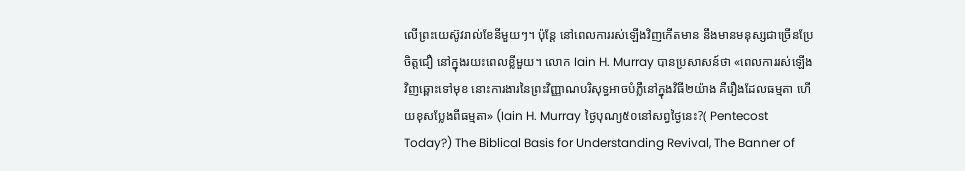លើព្រះយេស៊ូវរាល់ខែនីមួយៗ។ ប៉ុន្ដែ នៅពេលការរស់ឡើងវិញកើតមាន នឹងមានមនុស្សជាច្រើនប្រែចិត្ដជឿ នៅក្នុងរយះពេលខ្លីមួយ។ លោក Iain H. Murray បានប្រសាសន៍ថា «ពេលការរស់ឡើងវិញឆ្ពោះទៅមុខ នោះការងារនៃព្រះវិញ្ញាណបរិសុទ្ធអាចបំភ្លឺនៅក្នុងវិធី២យ៉ាង គឺរឿងដែលធម្មតា ហើយខុសប្លែងពីធម្មតា» (Iain H. Murray ថ្ងៃបុណ្យ៥០នៅសព្វថ្ងៃនេះ?( Pentecost Today?) The Biblical Basis for Understanding Revival, The Banner of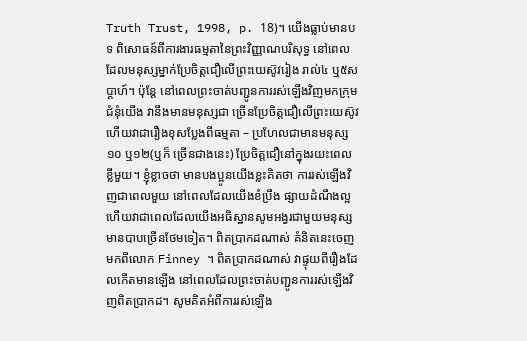Truth Trust, 1998, p. 18)។ យើងធ្លាប់មានបទ ពិសោធន៍ពីការងារធម្មតានៃព្រះវិញ្ញាណបរិសុទ្ធ នៅពេលដែលមនុស្សម្នាក់ប្រែចិត្ដជឿលើព្រះយេស៊ូវរៀង រាល់៤ ឬ៥សប្ដាហ៍។ ប៉ុន្ដែ នៅពេលព្រះចាត់បញ្ជូនការរស់ឡើងវិញមកក្រុមជំនុំយើង វានឹងមានមនុស្សជា ច្រើនប្រែចិត្ដជឿលើព្រះយេស៊ូវ ហើយវាជារឿងខុសប្លែងពីធម្មតា – ប្រហែលជាមានមនុស្ស១០ ឬ១២(ឬក៏ ច្រើនជាងនេះ) ប្រែចិត្ដជឿនៅក្នុងរយះពេលខ្លីមួយ។ ខ្ញុំខ្លាចថា មានបងប្អូនយើងខ្លះគិតថា ការរស់ឡើងវិញជាពេលមួយ នៅពេលដែលយើងខំប្រឹង ផ្សាយដំណឹងល្អ ហើយវាជាពេលដែលយើងអធិស្ឋានសូមអង្វរជាមួយមនុស្សមានបាបច្រើនថែមទៀត។ ពិតប្រាកដណាស់ គំនិតនេះចេញមកពីលោក Finney ។ ពិតប្រាកដណាស់ វាផ្ទុយពីរឿងដែលកើតមានឡើង នៅពេលដែលព្រះចាត់បញ្ជូនការរស់ឡើងវិញពិតប្រាកដ។ សូមគិតអំពីការរស់ឡើង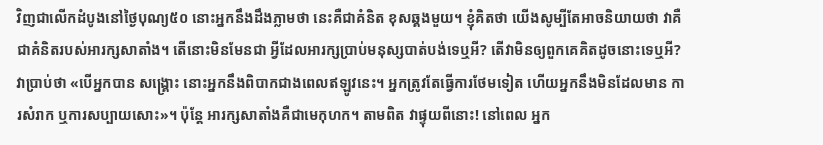វិញជាលើកដំបូងនៅថ្ងៃបុណ្យ៥០ នោះអ្នកនឹងដឹងភ្លាមថា នេះគឺជាគំនិត ខុសឆ្គងមួយ។ ខ្ញុំគិតថា យើងសូម្បីតែអាចនិយាយថា វាគឺជាគំនិតរបស់អារក្សសាតាំង។ តើនោះមិនមែនជា អ្វីដែលអារក្សប្រាប់មនុស្សបាត់បង់ទេឬអី? តើវាមិនឲ្យពួកគេគិតដូចនោះទេឬអី? វាប្រាប់ថា «បើអ្នកបាន សង្រ្គោះ នោះអ្នកនឹងពិបាកជាងពេលឥឡូវនេះ។ អ្នកត្រូវតែធ្វើការថែមទៀត ហើយអ្នកនឹងមិនដែលមាន ការសំរាក ឬការសប្បាយសោះ»។ ប៉ុន្ដែ អារក្សសាតាំងគឺជាមេកុហក។ តាមពិត វាផ្ទុយពីនោះ! នៅពេល អ្នក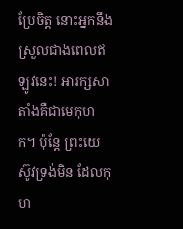ប្រែចិត្ដ នោះអ្នកនឹងស្រួលជាងពេលឥឡូវនេះ! អារក្សសាតាំងគឺជាមេកុហក។ ប៉ុន្ដែ ព្រះយេស៊ូវទ្រង់មិន ដែលកុហ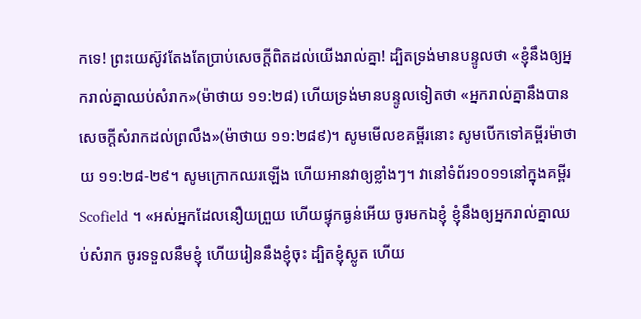កទេ! ព្រះយេស៊ូវតែងតែប្រាប់សេចក្ដីពិតដល់យើងរាល់គ្នា! ដ្បិតទ្រង់មានបន្ទូលថា «ខ្ញុំនឹងឲ្យអ្នករាល់គ្នាឈប់សំរាក»(ម៉ាថាយ ១១:២៨) ហើយទ្រង់មានបន្ទូលទៀតថា «អ្នករាល់គ្នានឹងបានសេចក្តីសំរាកដល់ព្រលឹង»(ម៉ាថាយ ១១:២៨៩)។ សូមមើលខគម្ពីរនោះ សូមបើកទៅគម្ពីរម៉ាថាយ ១១:២៨-២៩។ សូមក្រោកឈរឡើង ហើយអានវាឲ្យខ្លាំងៗ។ វានៅទំព័រ១០១១នៅក្នុងគម្ពីរ Scofield ។ «អស់អ្នកដែលនឿយព្រួយ ហើយផ្ទុកធ្ងន់អើយ ចូរមកឯខ្ញុំ ខ្ញុំនឹងឲ្យអ្នករាល់គ្នាឈប់សំរាក ចូរទទួលនឹមខ្ញុំ ហើយរៀននឹងខ្ញុំចុះ ដ្បិតខ្ញុំស្លូត ហើយ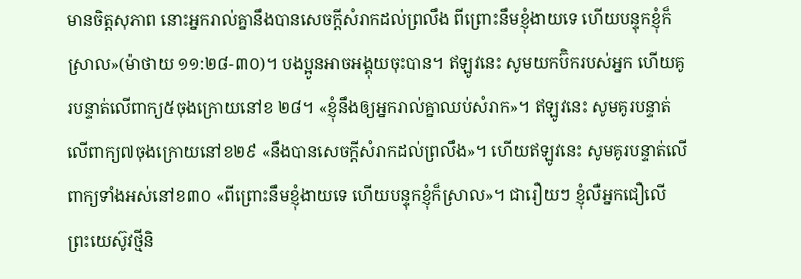មានចិត្តសុភាព នោះអ្នករាល់គ្នានឹងបានសេចក្តីសំរាកដល់ព្រលឹង ពីព្រោះនឹមខ្ញុំងាយទេ ហើយបន្ទុកខ្ញុំក៏ស្រាល»(ម៉ាថាយ ១១:២៨-៣០)។ បងប្អូនអាចអង្គុយចុះបាន។ ឥឡូវនេះ សូមយកប៊ិករបស់អ្នក ហើយគូរបន្ទាត់លើពាក្យ៥ចុងក្រោយនៅខ ២៨។ «ខ្ញុំនឹងឲ្យអ្នករាល់គ្នាឈប់សំរាក»។ ឥឡូវនេះ សូមគូរបន្ទាត់លើពាក្យ៧ចុងក្រោយនៅខ២៩ «នឹងបានសេចក្តីសំរាកដល់ព្រលឹង»។ ហើយឥឡូវនេះ សូមគូរបន្ទាត់លើពាក្យទាំងអស់នៅខ៣០ «ពីព្រោះនឹមខ្ញុំងាយទេ ហើយបន្ទុកខ្ញុំក៏ស្រាល»។ ជារឿយៗ ខ្ញុំលឺអ្នកជឿលើព្រះយេស៊ូវថ្មីនិ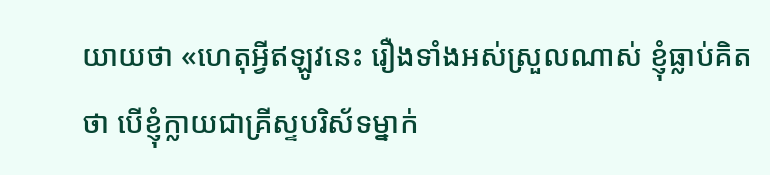យាយថា «ហេតុអ្វីឥឡូវនេះ រឿងទាំងអស់ស្រួលណាស់ ខ្ញុំធ្លាប់គិតថា បើខ្ញុំក្លាយជាគ្រីស្ទបរិស័ទម្នាក់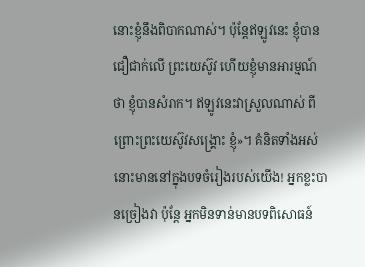នោះខ្ញុំនឹងពិបាកណាស់។ ប៉ុន្ដែឥឡូវនេះ ខ្ញុំបានជឿជាក់លើ ព្រះយេស៊ូវ ហើយខ្ញុំមានអារម្មណ៍ថា ខ្ញុំបានសំរាក។ ឥឡូវនេះវាស្រួលណាស់ ពីព្រោះព្រះយេស៊ូវសង្រ្គោះ ខ្ញុំ»។ គំនិតទាំងអស់នោះមាននៅក្នុងបទចំរៀងរបស់យើង! អ្នកខ្លះបានច្រៀងវា ប៉ុន្ដែ អ្នកមិនទាន់មានបទពិសោធន៍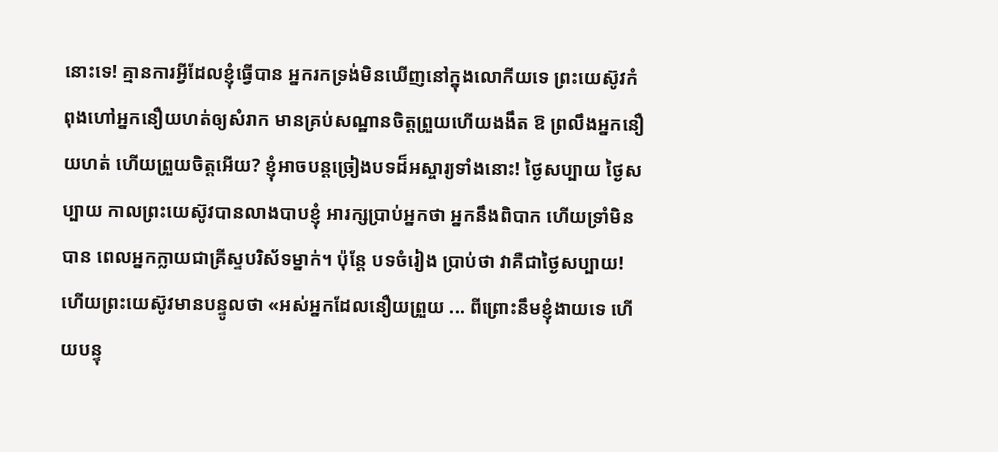នោះទេ! គ្មានការអ្វីដែលខ្ញុំធ្វើបាន អ្នករកទ្រង់មិនឃើញនៅក្នុងលោកីយទេ ព្រះយេស៊ូវកំពុងហៅអ្នកនឿយហត់ឲ្យសំរាក មានគ្រប់សណ្ឋានចិត្ដព្រួយហើយងងឹត ឱ ព្រលឹងអ្នកនឿយហត់ ហើយព្រួយចិត្ដអើយ? ខ្ញុំអាចបន្ដច្រៀងបទដ៏អស្ចារ្យទាំងនោះ! ថ្ងៃសប្បាយ ថ្ងៃសប្បាយ កាលព្រះយេស៊ូវបានលាងបាបខ្ញុំ អារក្សប្រាប់អ្នកថា អ្នកនឹងពិបាក ហើយទ្រាំមិនបាន ពេលអ្នកក្លាយជាគ្រីស្ទបរិស័ទម្នាក់។ ប៉ុន្ដែ បទចំរៀង ប្រាប់ថា វាគឺជាថ្ងៃសប្បាយ! ហើយព្រះយេស៊ូវមានបន្ទូលថា «អស់អ្នកដែលនឿយព្រួយ ... ពីព្រោះនឹមខ្ញុំងាយទេ ហើយបន្ទុ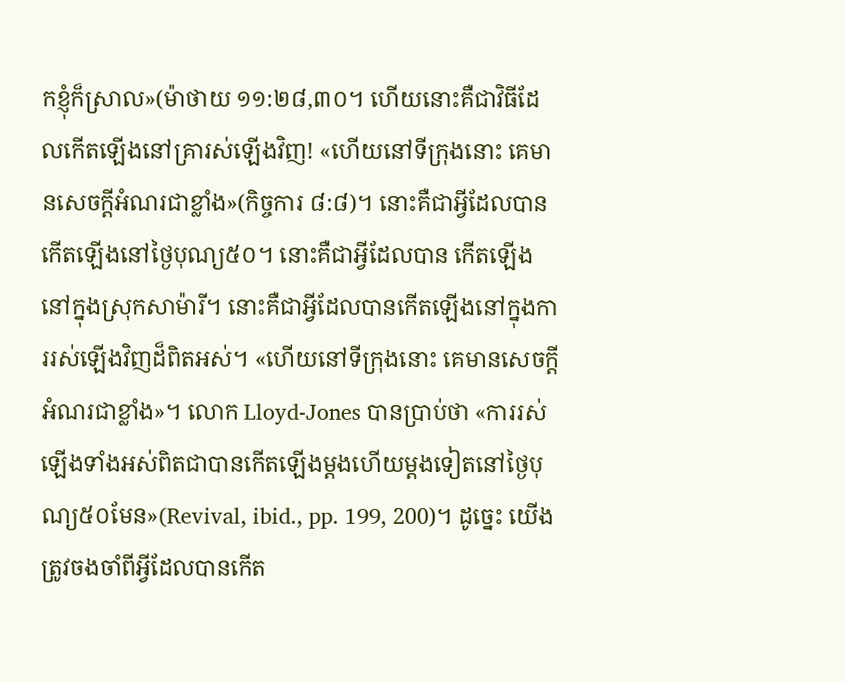កខ្ញុំក៏ស្រាល»(ម៉ាថាយ ១១:២៨,៣០។ ហើយនោះគឺជាវិធីដែលកើតឡើងនៅគ្រារស់ឡើងវិញ! «ហើយនៅទីក្រុងនោះ គេមានសេចក្តីអំណរជាខ្លាំង»(កិច្ចការ ៨:៨)។ នោះគឺជាអ្វីដែលបានកើតឡើងនៅថ្ងៃបុណ្យ៥០។ នោះគឺជាអ្វីដែលបាន កើតឡើងនៅក្នុងស្រុកសាម៉ារី។ នោះគឺជាអ្វីដែលបានកើតឡើងនៅក្នុងការរស់ឡើងវិញដ៏ពិតអស់។ «ហើយនៅទីក្រុងនោះ គេមានសេចក្តីអំណរជាខ្លាំង»។ លោក Lloyd-Jones បានប្រាប់ថា «ការរស់ឡើងទាំងអស់ពិតជាបានកើតឡើងម្ដងហើយម្ដងទៀតនៅថ្ងៃបុណ្យ៥០មែន»(Revival, ibid., pp. 199, 200)។ ដូច្នេះ យើងត្រូវចងចាំពីអ្វីដែលបានកើត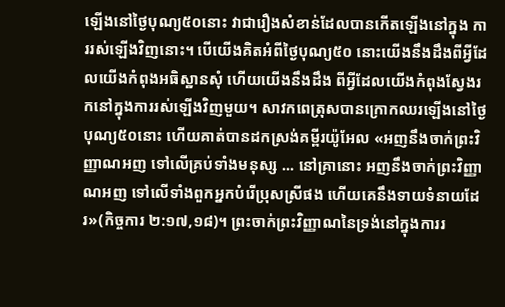ឡើងនៅថ្ងៃបុណ្យ៥០នោះ វាជារឿងសំខាន់ដែលបានកើតឡើងនៅក្នុង ការរស់ឡើងវិញនោះ។ បើយើងគិតអំពីថ្ងៃបុណ្យ៥០ នោះយើងនឹងដឹងពីអ្វីដែលយើងកំពុងអធិស្ឋានសុំ ហើយយើងនឹងដឹង ពីអ្វីដែលយើងកំពុងស្វែងរកនៅក្នុងការរស់ឡើងវិញមួយ។ សាវកពេត្រុសបានក្រោកឈរឡើងនៅថ្ងៃបុណ្យ៥០នោះ ហើយគាត់បានដកស្រង់គម្ពីរយ៉ូអែល «អញនឹងចាក់ព្រះវិញ្ញាណអញ ទៅលើគ្រប់ទាំងមនុស្ស ... នៅគ្រានោះ អញនឹងចាក់ព្រះវិញ្ញាណអញ ទៅលើទាំងពួកអ្នកបំរើប្រុសស្រីផង ហើយគេនឹងទាយទំនាយដែរ»(កិច្ចការ ២:១៧,១៨)។ ព្រះចាក់ព្រះវិញ្ញាណនៃទ្រង់នៅក្នុងការរ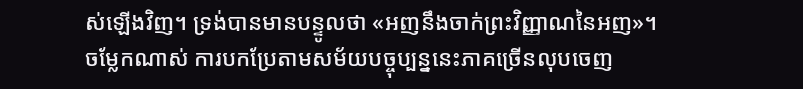ស់ឡើងវិញ។ ទ្រង់បានមានបន្ទូលថា «អញនឹងចាក់ព្រះវិញ្ញាណនៃអញ»។ ចម្លែកណាស់ ការបកប្រែតាមសម័យបច្ចុប្បន្ននេះភាគច្រើនលុបចេញ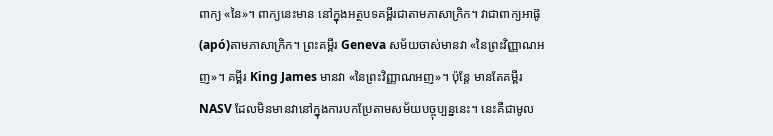ពាក្យ «នៃ»។ ពាក្យនេះមាន នៅក្នុងអត្ថបទគម្ពីរជាតាមភាសាក្រិក។ វាជាពាក្យអាផ៊ូ(apó)តាមភាសាក្រិក។ ព្រះគម្ពីរ Geneva សម័យចាស់មានវា «នៃព្រះវិញ្ញាណអញ»។ គម្ពីរ King James មានវា «នៃព្រះវិញ្ញាណអញ»។ ប៉ុន្ដែ មានតែគម្ពីរ NASV ដែលមិនមានវានៅក្នុងការបកប្រែតាមសម័យបច្ចុប្បន្ននេះ។ នេះគឺជាមូល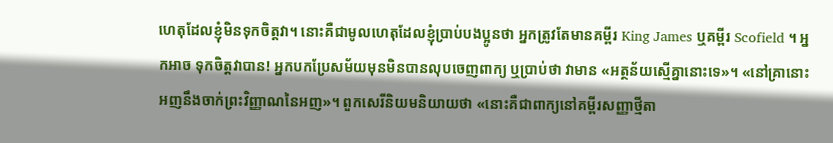ហេតុដែលខ្ញុំមិនទុកចិត្ដវា។ នោះគឺជាមូលហេតុដែលខ្ញុំប្រាប់បងប្អូនថា អ្នកត្រូវតែមានគម្ពីរ King James ឬគម្ពីរ Scofield ។ អ្នកអាច ទុកចិត្ដវាបាន! អ្នកបកប្រែសម័យមុនមិនបានលុបចេញពាក្យ ឬប្រាប់ថា វាមាន «អត្ថន័យស្មើគ្នានោះទេ»។ «នៅគ្រានោះអញនឹងចាក់ព្រះវិញ្ញាណនៃអញ»។ ពួកសេរីនិយមនិយាយថា «នោះគឺជាពាក្យនៅគម្ពីរសញ្ញាថ្មីតា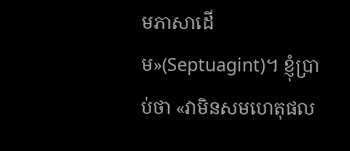មភាសាដើម»(Septuagint)។ ខ្ញុំប្រាប់ថា «វាមិនសមហេតុផល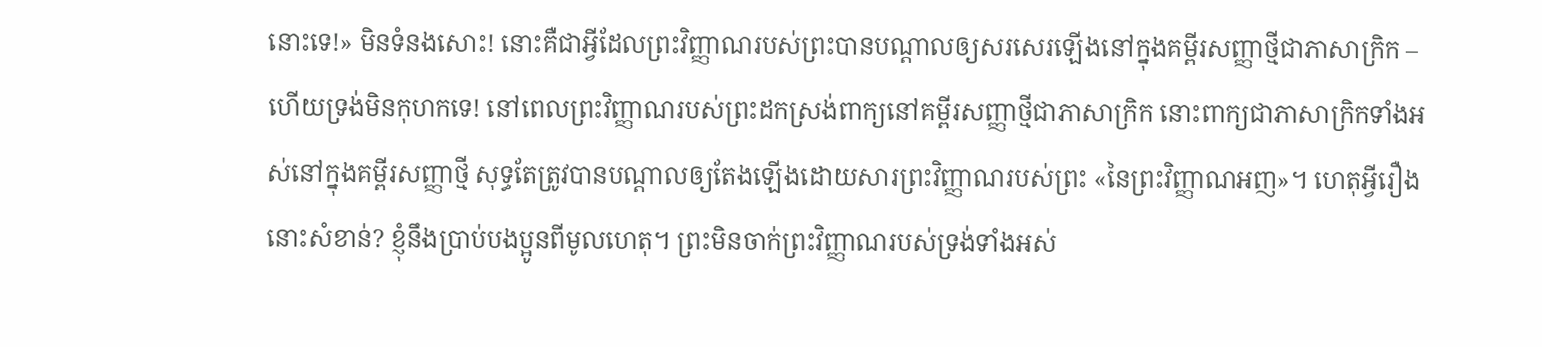នោះទេ!» មិនទំនងសោះ! នោះគឺជាអ្វីដែលព្រះវិញ្ញាណរបស់ព្រះបានបណ្ដាលឲ្យសរសេរឡើងនៅក្នុងគម្ពីរសញ្ញាថ្មីជាភាសាក្រិក – ហើយទ្រង់មិនកុហកទេ! នៅពេលព្រះវិញ្ញាណរបស់ព្រះដកស្រង់ពាក្យនៅគម្ពីរសញ្ញាថ្មីជាភាសាក្រិក នោះពាក្យជាភាសាក្រិកទាំងអស់នៅក្នុងគម្ពីរសញ្ញាថ្មី សុទ្ធតែត្រូវបានបណ្ដាលឲ្យតែងឡើងដោយសារព្រះវិញ្ញាណរបស់ព្រះ «នៃព្រះវិញ្ញាណអញ»។ ហេតុអ្វីរឿងនោះសំខាន់? ខ្ញុំនឹងប្រាប់បងប្អូនពីមូលហេតុ។ ព្រះមិនចាក់ព្រះវិញ្ញាណរបស់ទ្រង់ទាំងអស់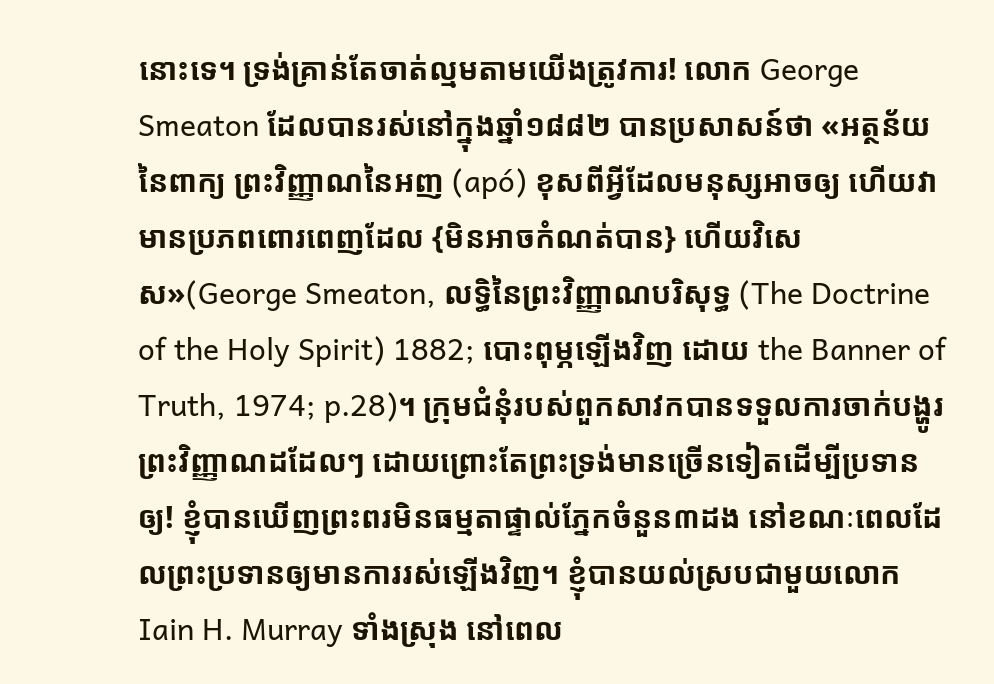នោះទេ។ ទ្រង់គ្រាន់តែចាត់ល្មមតាមយើងត្រូវការ! លោក George Smeaton ដែលបានរស់នៅក្នុងឆ្នាំ១៨៨២ បានប្រសាសន៍ថា «អត្ថន័យនៃពាក្យ ព្រះវិញ្ញាណនៃអញ (apó) ខុសពីអ្វីដែលមនុស្សអាចឲ្យ ហើយវាមានប្រភពពោរពេញដែល {មិនអាចកំណត់បាន} ហើយវិសេស»(George Smeaton, លទ្ធិនៃព្រះវិញ្ញាណបរិសុទ្ធ (The Doctrine of the Holy Spirit) 1882; បោះពុម្ភឡើងវិញ ដោយ the Banner of Truth, 1974; p.28)។ ក្រុមជំនុំរបស់ពួកសាវកបានទទួលការចាក់បង្ហូរព្រះវិញ្ញាណដដែលៗ ដោយព្រោះតែព្រះទ្រង់មានច្រើនទៀតដើម្បីប្រទានឲ្យ! ខ្ញុំបានឃើញព្រះពរមិនធម្មតាផ្ទាល់ភ្នែកចំនួន៣ដង នៅខណៈពេលដែលព្រះប្រទានឲ្យមានការរស់ឡើងវិញ។ ខ្ញុំបានយល់ស្របជាមួយលោក Iain H. Murray ទាំងស្រុង នៅពេល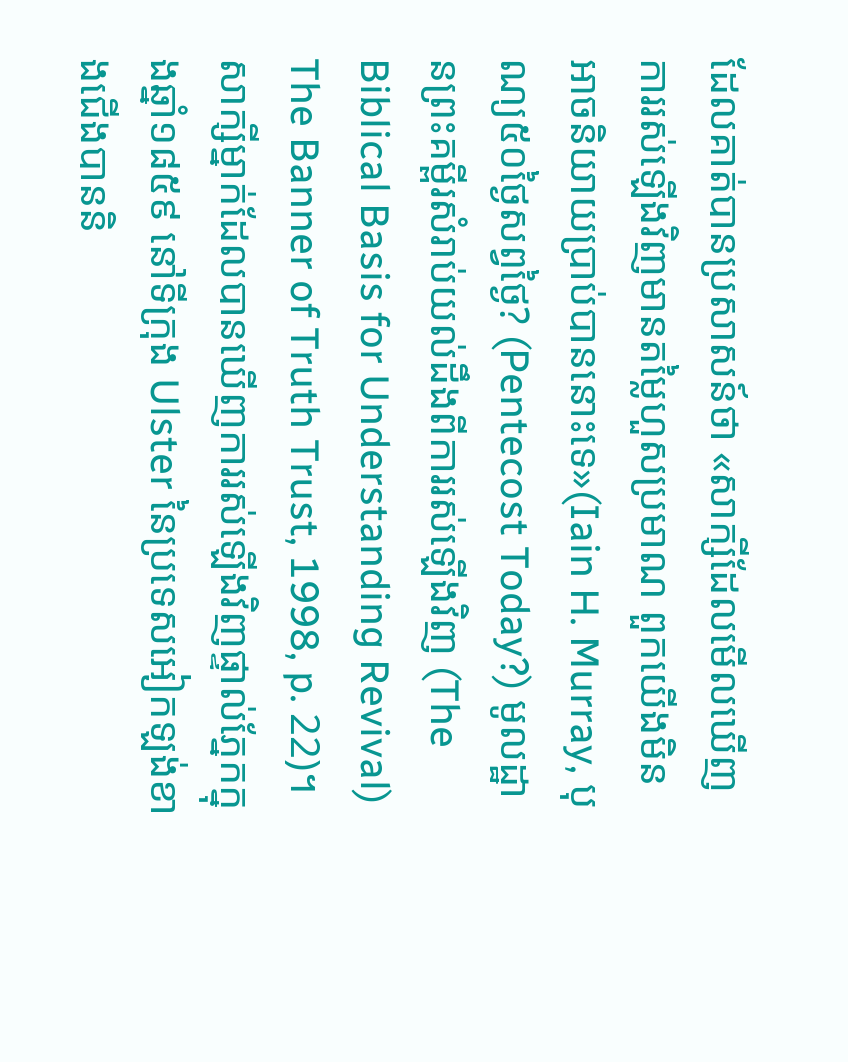ដែលគាត់បានប្រសាសន៍ថា «សាក្សីដែលមើលឃើញការរស់ឡើងវិញមានតម្លៃហួសប្រមាណ ពួកយើងមិនអាចនិយាយប្រាប់បាននោះទេ»(Iain H. Murray, បុណ្យ៥០ថ្ងៃសព្វថ្ងៃ? (Pentecost Today?) មូលដ្ឋានព្រះគម្ពីរសំរាប់យល់ដឹងពីការរស់ឡើងវិញ (The Biblical Basis for Understanding Revival) The Banner of Truth Trust, 1998, p. 22)។ សាក្សីម្នាក់ដែលបានឃើញការរស់ឡើងវិញផ្ទាល់ភ្នែកក្នុងឆ្នាំ១៨៥៩ នៅទីក្រុង Ulster នៃប្រទេសអៀកឡង់ខាងជើងបាននិ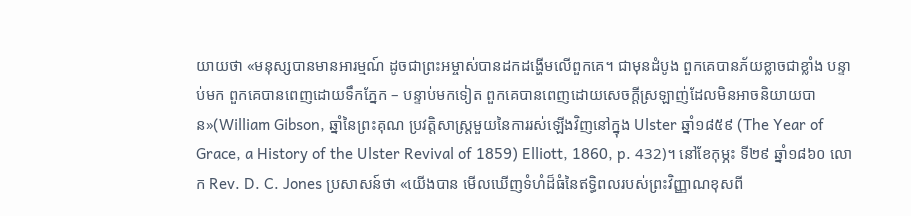យាយថា «មនុស្សបានមានអារម្មណ៍ ដូចជាព្រះអម្ចាស់បានដកដង្ហើមលើពួកគេ។ ជាមុនដំបូង ពួកគេបានភ័យខ្លាចជាខ្លាំង បន្ទាប់មក ពួកគេបានពេញដោយទឹកភ្នែក – បន្ទាប់មកទៀត ពួកគេបានពេញដោយសេចក្ដីស្រឡាញ់ដែលមិនអាចនិយាយបាន»(William Gibson, ឆ្នាំនៃព្រះគុណ ប្រវត្ដិសាស្ដ្រមួយនៃការរស់ឡើងវិញនៅក្នុង Ulster ឆ្នាំ១៨៥៩ (The Year of Grace, a History of the Ulster Revival of 1859) Elliott, 1860, p. 432)។ នៅខែកុម្ភះ ទី២៩ ឆ្នាំ១៨៦០ លោក Rev. D. C. Jones ប្រសាសន៍ថា «យើងបាន មើលឃើញទំហំដ៏ធំនៃឥទ្ធិពលរបស់ព្រះវិញ្ញាណខុសពី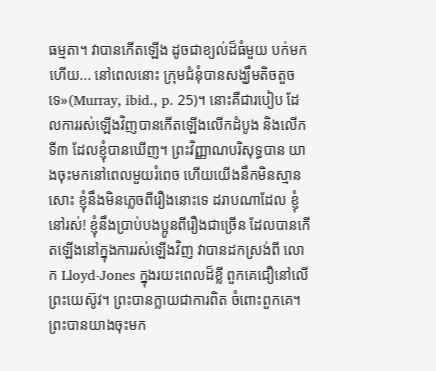ធម្មតា។ វាបានកើតឡើង ដូចជាខ្យល់ដ៏ធំមួយ បក់មកហើយ... នៅពេលនោះ ក្រុមជំនុំបានសង្ឃឹមតិចតួចទេ»(Murray, ibid., p. 25)។ នោះគឺជារបៀប ដែលការរស់ឡើងវិញបានកើតឡើងលើកដំបូង និងលើកទី៣ ដែលខ្ញុំបានឃើញ។ ព្រះវិញ្ញាណបរិសុទ្ធបាន យាងចុះមកនៅពេលមួយរំពេច ហើយយើងនឹកមិនស្មានសោះ ខ្ញុំនឹងមិនភ្លេចពីរឿងនោះទេ ដរាបណាដែល ខ្ញុំនៅរស់! ខ្ញុំនឹងប្រាប់បងប្អូនពីរឿងជាច្រើន ដែលបានកើតឡើងនៅក្នុងការរស់ឡើងវិញ វាបានដកស្រង់ពី លោក Lloyd-Jones ក្នុងរយះពេលដ៏ខ្លី ពួកគេជឿនៅលើព្រះយេស៊ូវ។ ព្រះបានក្លាយជាការពិត ចំពោះពួកគេ។ ព្រះបានយាងចុះមក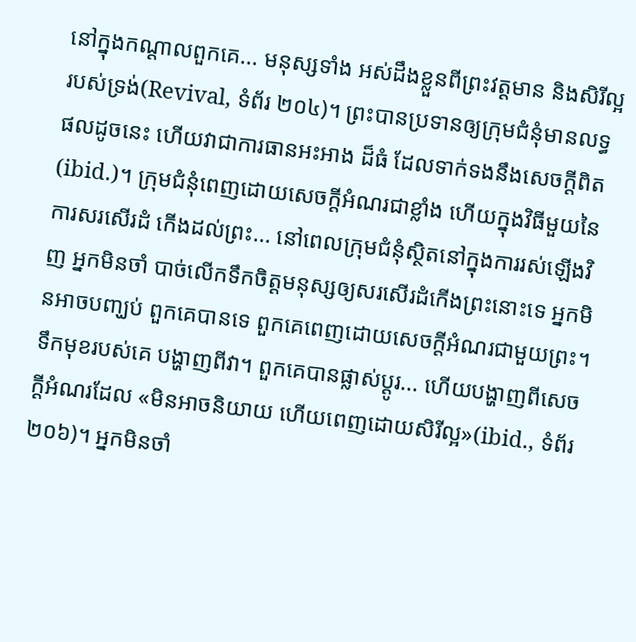នៅក្នុងកណ្ដាលពួកគេ... មនុស្សទាំង អស់ដឹងខ្លួនពីព្រះវត្ដមាន និងសិរីល្អរបស់ទ្រង់(Revival, ទំព័រ ២០៤)។ ព្រះបានប្រទានឲ្យក្រុមជំនុំមានលទ្ធផលដូចនេះ ហើយវាជាការធានអះអាង ដ៏ធំ ដែលទាក់ទងនឹងសេចក្ដីពិត(ibid.)។ ក្រុមជំនុំពេញដោយសេចក្ដីអំណរជាខ្លាំង ហើយក្នុងវិធីមួយនៃការសរសើរដំ កើងដល់ព្រះ... នៅពេលក្រុមជំនុំស្ថិតនៅក្នុងការរស់ឡើងវិញ អ្នកមិនចាំ បាច់លើកទឹកចិត្ដមនុស្សឲ្យសរសើរដំកើងព្រះនោះទេ អ្នកមិនអាចបញ្ឃប់ ពួកគេបានទេ ពួកគេពេញដោយសេចក្ដីអំណរជាមួយព្រះ។ ទឹកមុខរបស់គេ បង្ហាញពីវា។ ពួកគេបានផ្លាស់ប្ដូរ... ហើយបង្ហាញពីសេចក្ដីអំណរដែល «មិនអាចនិយាយ ហើយពេញដោយសិរីល្អ»(ibid., ទំព័រ ២០៦)។ អ្នកមិនចាំ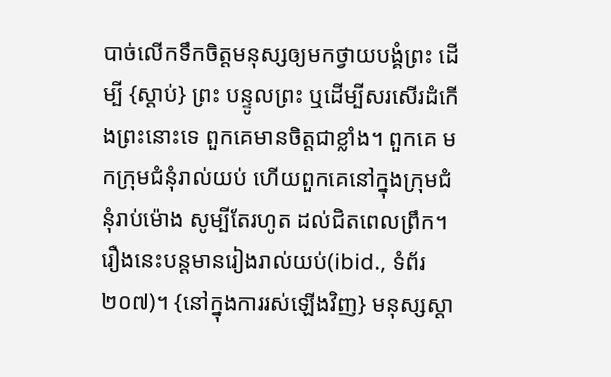បាច់លើកទឹកចិត្ដមនុស្សឲ្យមកថ្វាយបង្គំព្រះ ដើម្បី {ស្ដាប់} ព្រះ បន្ទូលព្រះ ឬដើម្បីសរសើរដំកើងព្រះនោះទេ ពួកគេមានចិត្ដជាខ្លាំង។ ពួកគេ មកក្រុមជំនុំរាល់យប់ ហើយពួកគេនៅក្នុងក្រុមជំនុំរាប់ម៉ោង សូម្បីតែរហូត ដល់ជិតពេលព្រឹក។ រឿងនេះបន្ដមានរៀងរាល់យប់(ibid., ទំព័រ ២០៧)។ {នៅក្នុងការរស់ឡើងវិញ} មនុស្សស្ដា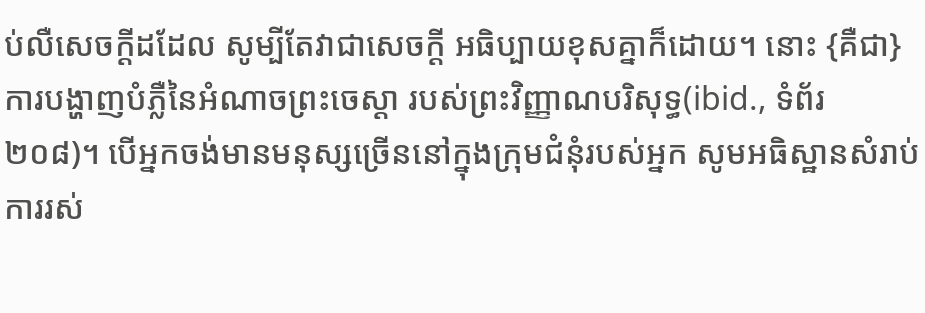ប់លឺសេចក្ដីដដែល សូម្បីតែវាជាសេចក្ដី អធិប្បាយខុសគ្នាក៏ដោយ។ នោះ {គឺជា} ការបង្ហាញបំភ្លឺនៃអំណាចព្រះចេស្ដា របស់ព្រះវិញ្ញាណបរិសុទ្ធ(ibid., ទំព័រ ២០៨)។ បើអ្នកចង់មានមនុស្សច្រើននៅក្នុងក្រុមជំនុំរបស់អ្នក សូមអធិស្ឋានសំរាប់ការរស់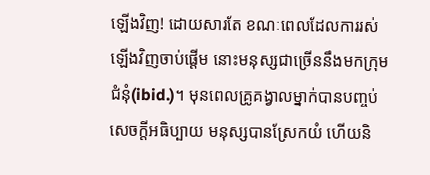ឡើងវិញ! ដោយសារតែ ខណៈពេលដែលការរស់ឡើងវិញចាប់ផ្ដើម នោះមនុស្សជាច្រើននឹងមកក្រុមជំនុំ(ibid.)។ មុនពេលគ្រូគង្វាលម្នាក់បានបញ្ចប់សេចក្ដីអធិប្បាយ មនុស្សបានស្រែកយំ ហើយនិ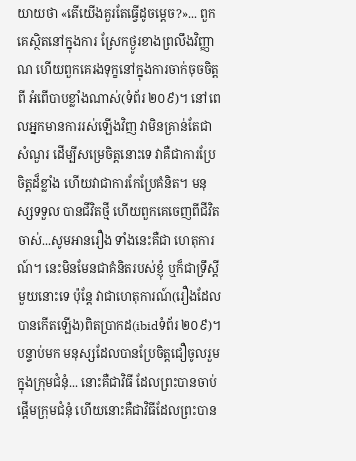យាយថា «តើយើងគួរតែធ្វើដូចម្ដេច?»... ពួកគេស្ថិតនៅក្នុងការ ស្រែកថ្ងូរខាងព្រលឹងវិញ្ញាណ ហើយពួកគេរងទុក្ខនៅក្នុងការចាក់ចុចចិត្ដពី អំពើបាបខ្លាំងណាស់(ទំព័រ ២០៩)។ នៅពេលអ្នកមានការរស់ឡើងវិញ វាមិនគ្រាន់តែជាសំណួរ ដើម្បីសម្រេចិត្ដនោះទេ វាគឺជាការប្រែចិត្ដដ៏ខ្លាំង ហើយវាជាការកែប្រែគំនិត។ មនុស្សទទួល បានជីវិតថ្មី ហើយពួកគេចេញពីជីវិតចាស់...សូមអានរឿង ទាំងនេះគឺជា ហេតុការណ៍។ នេះមិនមែនជាគំនិតរបស់ខ្ញុំ ឬក៏ជាទ្រឹស្ដីមួយនោះទេ ប៉ុន្ដែ វាជាហេតុការណ៍(រឿងដែលបានកើតឡើង)ពិតប្រាកដ(ibidទំព័រ ២០៩)។ បន្ទាប់មក មនុស្សដែលបានប្រែចិត្ដជឿចូលរួមក្នុងក្រុមជំនុំ... នោះគឺជាវិធី ដែលព្រះបានចាប់ផ្ដើមក្រុមជំនុំ ហើយនោះគឺជាវិធីដែលព្រះបាន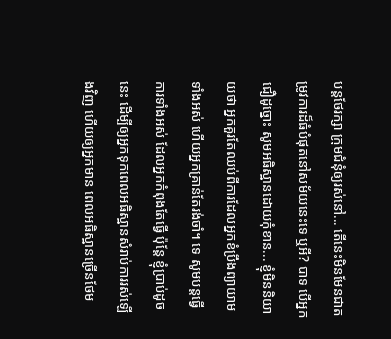បន្ដថែរក្សា ក្រុមជំនុំឲ្យរស់នៅ... តើនេះមិនមែនជាតម្រូវការដ៏ធំបំផុតនៅសម័យនេះទេ ឬអី? បាទ បើអ្នកជឿដូច្នោះ សូមអធិស្ឋានដោយកុំខាន... ខ្ញុំមិននិយាយថា អ្នកគួរតែឈប់ពីការដែលអ្នកខំប្រឹងព្យាយាមទាំងអស់ ហើយអ្នកគ្រាន់តែរង់ចាំ។ ទេ សូមបន្ដធ្វើការទាំងអស់ ដែលអ្នកកំពុងតែធ្វើ ប៉ុន្ដែ ខ្ញុំប្រាប់ដូច នេះ ដើម្បីឲ្យអ្នកទុកពេលអធិស្ឋានសំរាប់ការរស់ឡើងវិញ ហើយឲ្យអ្នកមាន ពេលអធិស្ឋានច្រើនថែម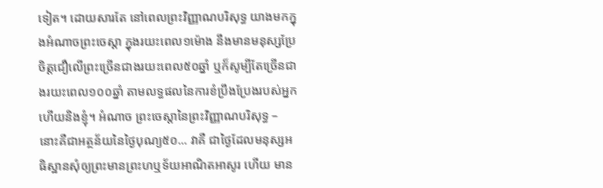ទៀត។ ដោយសារតែ នៅពេលព្រះវិញ្ញាណបរិសុទ្ធ យាងមកក្នុងអំណាចព្រះចេស្ដា ក្នុងរយះពេល១ម៉ោង នឹងមានមនុស្សប្រែ ចិត្ដជឿលើព្រះច្រើនជាងរយះពេល៥០ឆ្នាំ ឬក៏សូម្បីតែច្រើនជាងរយះពេល១០០ឆ្នាំ តាមលទ្ធផលនៃការខំប្រឹងប្រែងរបស់អ្នក ហើយនិងខ្ញុំ។ អំណាច ព្រះចេស្ដានៃព្រះវិញ្ញាណបរិសុទ្ធ – នោះគឺជាអត្ថន័យនៃថ្ងៃបុណ្យ៥០... វាគឺ ជាថ្ងៃដែលមនុស្សអធិស្ឋានសុំឲ្យព្រះមានព្រះហឬទ័យអាណិតអាសូរ ហើយ មាន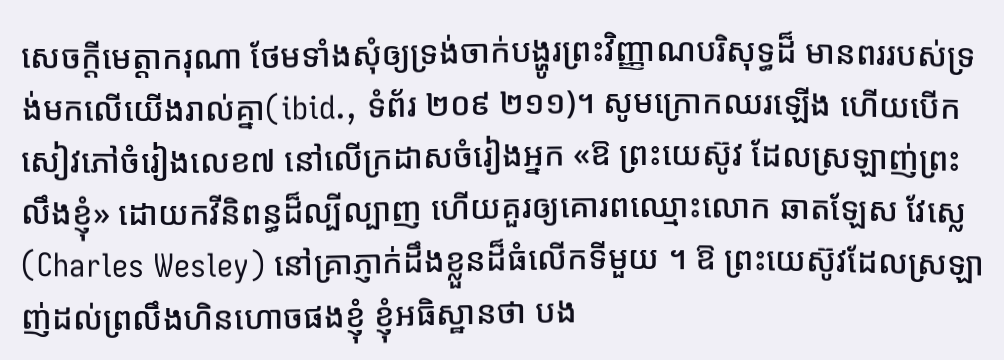សេចក្ដីមេត្ដាករុណា ថែមទាំងសុំឲ្យទ្រង់ចាក់បង្ហូរព្រះវិញ្ញាណបរិសុទ្ធដ៏ មានពររបស់ទ្រង់មកលើយើងរាល់គ្នា(ibid., ទំព័រ ២០៩ ២១១)។ សូមក្រោកឈរឡើង ហើយបើកសៀវភៅចំរៀងលេខ៧ នៅលើក្រដាសចំរៀងអ្នក «ឱ ព្រះយេស៊ូវ ដែលស្រឡាញ់ព្រះលឹងខ្ញុំ» ដោយកវីនិពន្ធដ៏ល្បីល្បាញ ហើយគួរឲ្យគោរពឈ្មោះលោក ឆាតឡែស វែស្លេ(Charles Wesley) នៅគ្រាភ្ញាក់ដឹងខ្លួនដ៏ធំលើកទីមួយ ។ ឱ ព្រះយេស៊ូវដែលស្រឡាញ់ដល់ព្រលឹងហិនហោចផងខ្ញុំ ខ្ញុំអធិស្ឋានថា បង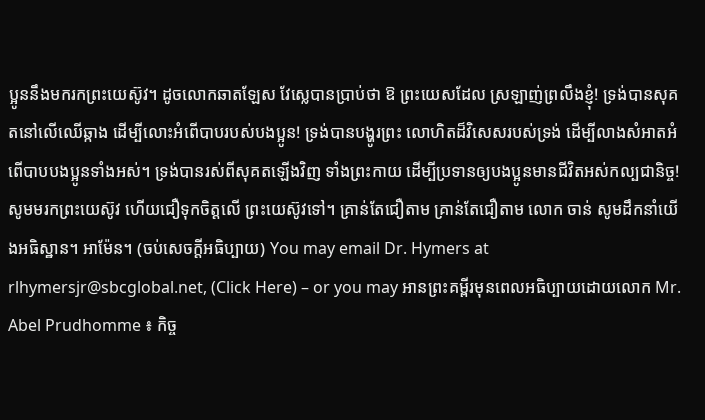ប្អូននឹងមករកព្រះយេស៊ូវ។ ដូចលោកឆាតឡែស វែស្លេបានប្រាប់ថា ឱ ព្រះយេសដែល ស្រឡាញ់ព្រលឹងខ្ញុំ! ទ្រង់បានសុគតនៅលើឈើឆ្កាង ដើម្បីលោះអំពើបាបរបស់បងប្អូន! ទ្រង់បានបង្ហូរព្រះ លោហិតដ៏វិសេសរបស់ទ្រង់ ដើម្បីលាងសំអាតអំពើបាបបងប្អូនទាំងអស់។ ទ្រង់បានរស់ពីសុគតឡើងវិញ ទាំងព្រះកាយ ដើម្បីប្រទានឲ្យបងប្អូនមានជីវិតអស់កល្បជានិច្ច! សូមមរកព្រះយេស៊ូវ ហើយជឿទុកចិត្ដលើ ព្រះយេស៊ូវទៅ។ គ្រាន់តែជឿតាម គ្រាន់តែជឿតាម លោក ចាន់ សូមដឹកនាំយើងអធិស្ឋាន។ អាម៉ែន។ (ចប់សេចក្ដីអធិប្បាយ) You may email Dr. Hymers at rlhymersjr@sbcglobal.net, (Click Here) – or you may អានព្រះគម្ពីរមុនពេលអធិប្បាយដោយលោក Mr. Abel Prudhomme ៖ កិច្ច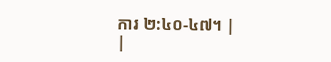ការ ២:៤០-៤៧។ |
|